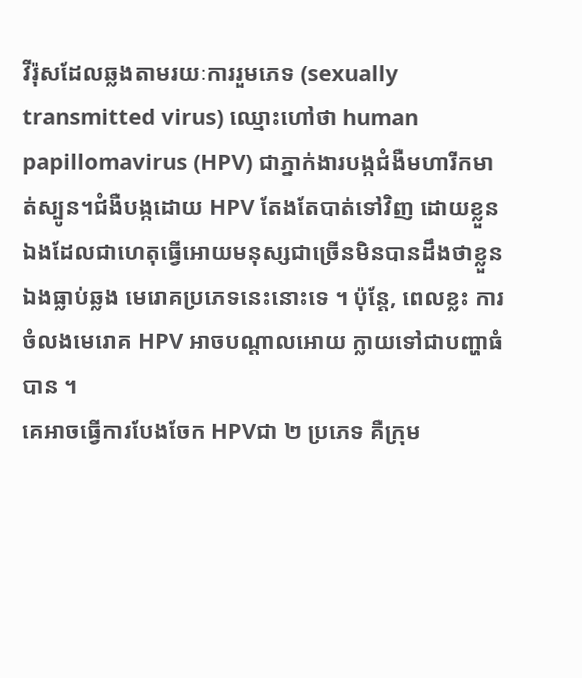វីរ៉ុសដែលឆ្លងតាមរយៈការរួមភេទ (sexually transmitted virus) ឈ្មោះហៅថា human papillomavirus (HPV) ជាភ្នាក់ងារបង្កជំងឺមហារីកមាត់ស្បូន។ជំងឺបង្កដោយ HPV តែងតែបាត់ទៅវិញ ដោយខ្លួនឯងដែលជាហេតុធ្វើអោយមនុស្សជាច្រើនមិនបានដឹងថាខ្លួនឯងធ្លាប់ឆ្លង មេរោគប្រភេទនេះនោះទេ ។ ប៉ុន្តែ, ពេលខ្លះ ការចំលងមេរោគ HPV អាចបណ្តាលអោយ ក្លាយទៅជាបញ្ហាធំបាន ។
គេអាចធ្វើការបែងចែក HPVជា ២ ប្រភេទ គឺក្រុម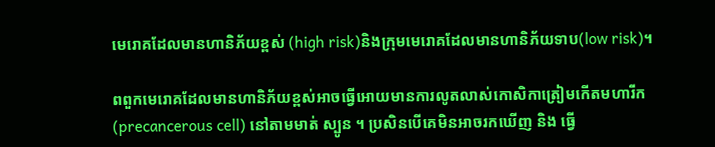មេរោគដែលមានហានិភ័យខ្ពស់ (high risk)និងក្រុមមេរោគដែលមានហានិភ័យទាប(low risk)។

ពពួកមេរោគដែលមានហានិភ័យខ្ពស់អាចធ្វើអោយមានការលូតលាស់កោសិកាត្រៀមកើតមហារីក(precancerous cell) នៅតាមមាត់ ស្បូន ។ ប្រសិនបើគេមិនអាចរកឃើញ និង ធ្វើ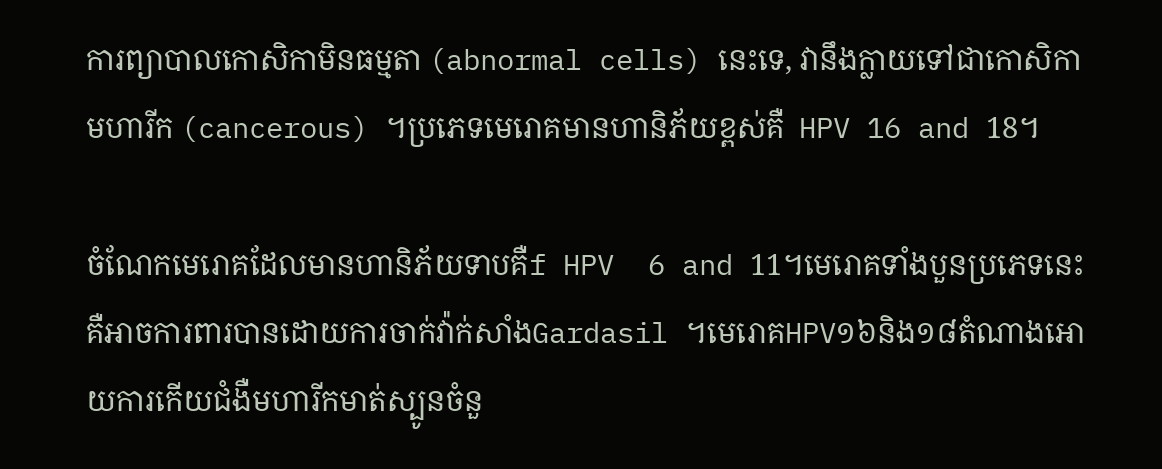ការព្យាបាលកោសិកាមិនធម្មតា (abnormal cells) នេះទេ, វានឹងក្លាយទៅជាកោសិកាមហារីក (cancerous) ។ប្រភេទមេរោគមានហានិភ័យខ្ពស់គឺ  HPV 16 and 18។

ចំណែកមេរោគដែលមានហានិភ័យទាបគឺf HPV  6 and 11។មេរោគទាំងបួនប្រភេទនេះគឺអាចការពារបានដោយការចាក់វ៉ាក់សាំងGardasil ។មេរោគHPV១៦និង១៨តំណាងអោយការកើយជំងឺមហារីកមាត់ស្បូនចំនួ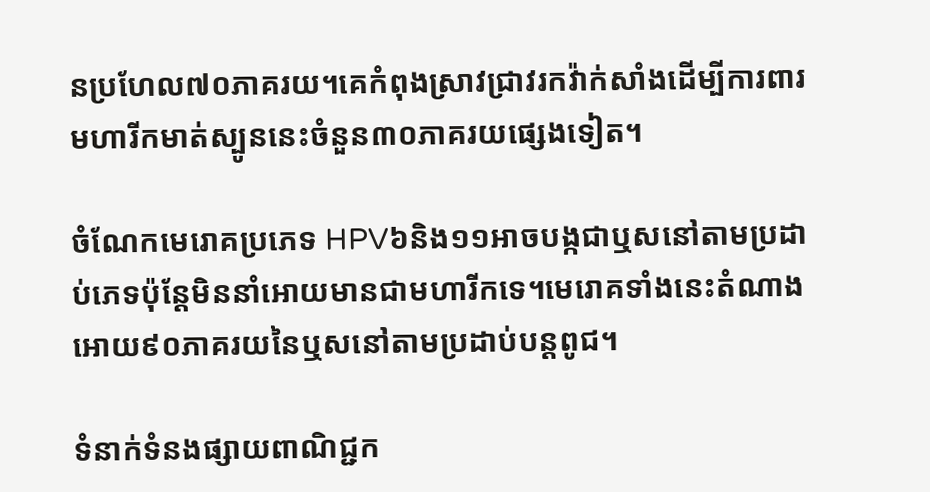នប្រហែល៧០ភាគរយ។គេកំពុងស្រាវជ្រាវរកវ៉ាក់សាំងដើម្បីការពារមហារីកមាត់ស្បូននេះចំនួន៣០ភាគរយផ្សេងទៀត។

ចំណែកមេរោគប្រភេទ HPV៦និង១១អាចបង្កជាឬសនៅតាមប្រដាប់ភេទប៉ុន្តែមិននាំអោយមានជាមហារីកទេ។មេរោគទាំងនេះតំណាងអោយ៩០ភាគរយនៃឬសនៅតាមប្រដាប់បន្តពូជ។

ទំនាក់ទំនងផ្សាយពាណិជ្ជក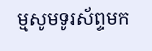ម្មសូមទូរស័ព្ទមក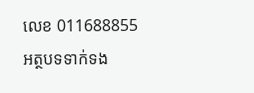លេខ 011688855
អត្ថបទទាក់ទង